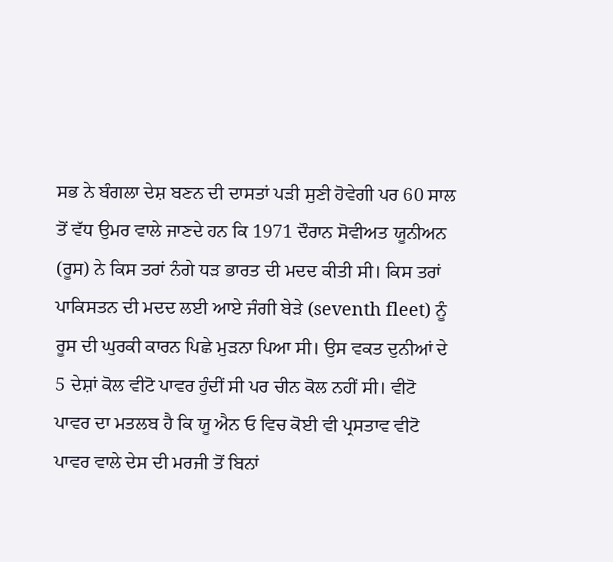ਸਭ ਨੇ ਬੰਗਲਾ ਦੇਸ਼ ਬਣਨ ਦੀ ਦਾਸਤਾਂ ਪੜੀ ਸੁਣੀ ਹੋਵੇਗੀ ਪਰ 60 ਸਾਲ ਤੋਂ ਵੱਧ ਉਮਰ ਵਾਲੇ ਜਾਣਦੇ ਹਨ ਕਿ 1971 ਦੌਰਾਨ ਸੋਵੀਅਤ ਯੂਨੀਅਨ (ਰੂਸ) ਨੇ ਕਿਸ ਤਰਾਂ ਨੰਗੇ ਧੜ ਭਾਰਤ ਦੀ ਮਦਦ ਕੀਤੀ ਸੀ। ਕਿਸ ਤਰਾਂ ਪਾਕਿਸਤਨ ਦੀ ਮਦਦ ਲਈ ਆਏ ਜੰਗੀ ਬੇੜੇ (seventh fleet) ਨੂੰ ਰੂਸ ਦੀ ਘੁਰਕੀ ਕਾਰਨ ਪਿਛੇ ਮੁੜਨਾ ਪਿਆ ਸੀ। ਉਸ ਵਕਤ ਦੁਨੀਆਂ ਦੇ 5 ਦੇਸ਼ਾਂ ਕੋਲ ਵੀਟੋ ਪਾਵਰ ਹੁੰਦੀਂ ਸੀ ਪਰ ਚੀਨ ਕੋਲ ਨਹੀਂ ਸੀ। ਵੀਟੋ ਪਾਵਰ ਦਾ ਮਤਲਬ ਹੈ ਕਿ ਯੂ ਐਨ ਓ ਵਿਚ ਕੋਈ ਵੀ ਪ੍ਰਸਤਾਵ ਵੀਟੋ ਪਾਵਰ ਵਾਲੇ ਦੇਸ ਦੀ ਮਰਜੀ ਤੋਂ ਬਿਨਾਂ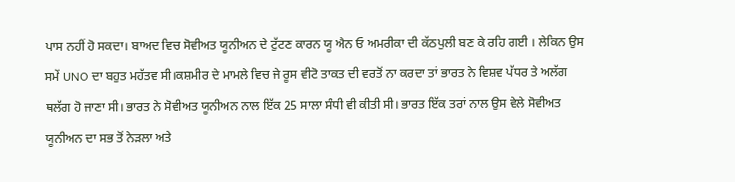ਪਾਸ ਨਹੀਂ ਹੋ ਸਕਦਾ। ਬਾਅਦ ਵਿਚ ਸੋਵੀਅਤ ਯੂਨੀਅਨ ਦੇ ਟੁੱਟਣ ਕਾਰਨ ਯੂ ਐਨ ਓ ਅਮਰੀਕਾ ਦੀ ਕੱਠਪੁਲੀ ਬਣ ਕੇ ਰਹਿ ਗਈ । ਲੇਕਿਨ ਉਸ ਸਮੇਂ UNO ਦਾ ਬਹੁਤ ਮਹੱਤਵ ਸੀ।ਕਸ਼ਮੀਰ ਦੇ ਮਾਮਲੇ ਵਿਚ ਜੇ ਰੂਸ ਵੀਟੋ ਤਾਕਤ ਦੀ ਵਰਤੋਂ ਨਾ ਕਰਦਾ ਤਾਂ ਭਾਰਤ ਨੇ ਵਿਸ਼ਵ ਪੱਧਰ ਤੇ ਅਲੱਗ ਥਲੱਗ ਹੋ ਜਾਣਾ ਸੀ। ਭਾਰਤ ਨੇ ਸੋਵੀਅਤ ਯੂਨੀਅਨ ਨਾਲ ਇੱਕ 25 ਸਾਲਾ ਸੰਧੀ ਵੀ ਕੀਤੀ ਸੀ। ਭਾਰਤ ਇੱਕ ਤਰਾਂ ਨਾਲ ਉਸ ਵੇਲੇ ਸੋਵੀਅਤ ਯੂਨੀਅਨ ਦਾ ਸਭ ਤੋਂ ਨੇੜਲਾ ਅਤੇ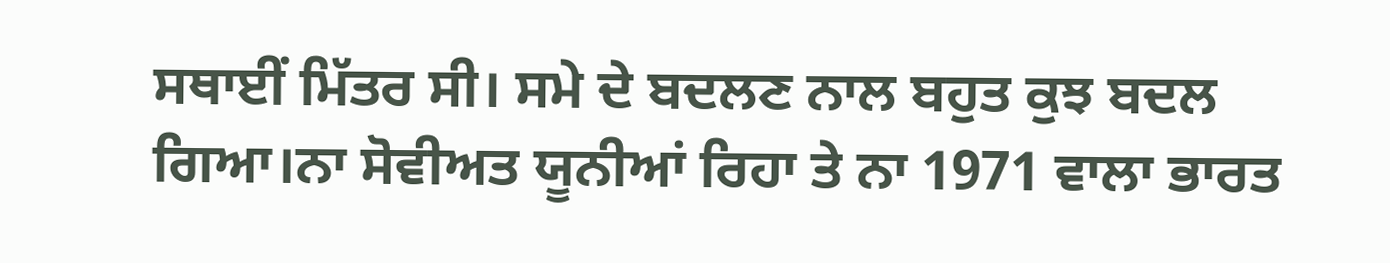ਸਥਾਈਂ ਮਿੱਤਰ ਸੀ। ਸਮੇ ਦੇ ਬਦਲਣ ਨਾਲ ਬਹੁਤ ਕੁਝ ਬਦਲ ਗਿਆ।ਨਾ ਸੋਵੀਅਤ ਯੂਨੀਆਂ ਰਿਹਾ ਤੇ ਨਾ 1971 ਵਾਲਾ ਭਾਰਤ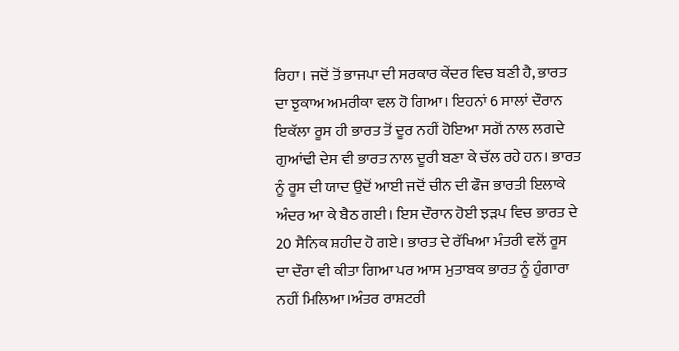ਰਿਹਾ। ਜਦੋਂ ਤੋਂ ਭਾਜਪਾ ਦੀ ਸਰਕਾਰ ਕੇਂਦਰ ਵਿਚ ਬਣੀ ਹੈ, ਭਾਰਤ ਦਾ ਝੁਕਾਅ ਅਮਰੀਕਾ ਵਲ ਹੋ ਗਿਆ। ਇਹਨਾਂ 6 ਸਾਲਾਂ ਦੌਰਾਨ ਇਕੱਲਾ ਰੂਸ ਹੀ ਭਾਰਤ ਤੋਂ ਦੂਰ ਨਹੀਂ ਹੋਇਆ ਸਗੋਂ ਨਾਲ ਲਗਦੇ ਗੁਆਂਢੀ ਦੇਸ ਵੀ ਭਾਰਤ ਨਾਲ ਦੂਰੀ ਬਣਾ ਕੇ ਚੱਲ ਰਹੇ ਹਨ। ਭਾਰਤ ਨੂੰ ਰੂਸ ਦੀ ਯਾਦ ਉਦੋਂ ਆਈ ਜਦੋਂ ਚੀਨ ਦੀ ਫੌਜ ਭਾਰਤੀ ਇਲਾਕੇ ਅੰਦਰ ਆ ਕੇ ਬੈਠ ਗਈ। ਇਸ ਦੌਰਾਨ ਹੋਈ ਝੜਪ ਵਿਚ ਭਾਰਤ ਦੇ 20 ਸੈਨਿਕ ਸ਼ਹੀਦ ਹੋ ਗਏ। ਭਾਰਤ ਦੇ ਰੱਖਿਆ ਮੰਤਰੀ ਵਲੋਂ ਰੂਸ ਦਾ ਦੌਰਾ ਵੀ ਕੀਤਾ ਗਿਆ ਪਰ ਆਸ ਮੁਤਾਬਕ ਭਾਰਤ ਨੂੰ ਹੁੰਗਾਰਾ ਨਹੀਂ ਮਿਲਿਆ।ਅੰਤਰ ਰਾਸ਼ਟਰੀ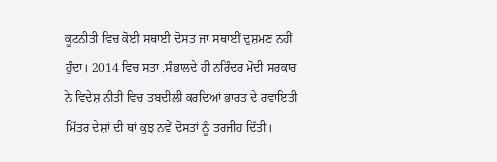ਕੂਟਨੀਤੀ ਵਿਚ ਕੋਈ ਸਥਾਈ ਦੋਸਤ ਜਾ ਸਥਾਈਂ ਦੁਸ਼ਮਣ ਨਹੀਂ ਹੁੰਦਾ। 2014 ਵਿਚ ਸਤਾ .ਸੰਭਾਲਦੇ ਹੀ ਨਰਿੰਦਰ ਮੋਦੀ ਸਰਕਾਰ ਨੇ ਵਿਦੇਸ਼ ਨੀਤੀ ਵਿਚ ਤਬਦੀਲੀ ਕਰਦਿਆਂ ਭਾਰਤ ਦੇ ਰਵਾਇਤੀ ਮਿੱਤਰ ਦੇਸ਼ਾਂ ਦੀ ਥਾਂ ਕੁਝ ਨਵੇਂ ਦੋਸਤਾਂ ਨੂੰ ਤਰਜੀਹ ਦਿੱਤੀ।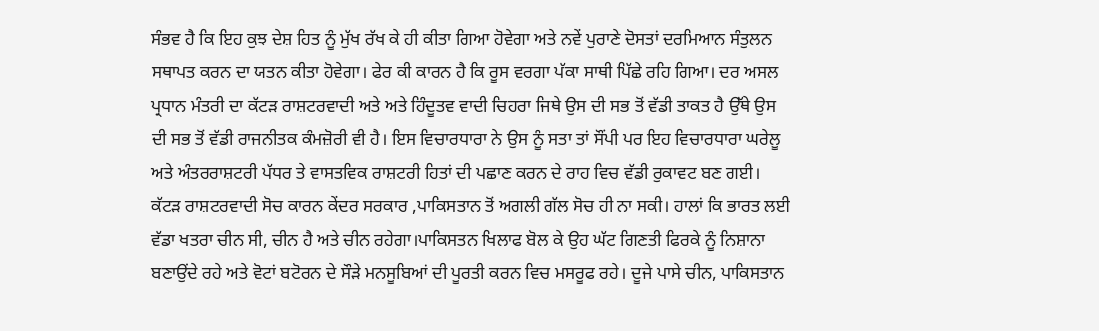ਸੰਭਵ ਹੈ ਕਿ ਇਹ ਕੁਝ ਦੇਸ਼ ਹਿਤ ਨੂੰ ਮੁੱਖ ਰੱਖ ਕੇ ਹੀ ਕੀਤਾ ਗਿਆ ਹੋਵੇਗਾ ਅਤੇ ਨਵੇਂ ਪੁਰਾਣੇ ਦੋਸਤਾਂ ਦਰਮਿਆਨ ਸੰਤੁਲਨ ਸਥਾਪਤ ਕਰਨ ਦਾ ਯਤਨ ਕੀਤਾ ਹੋਵੇਗਾ। ਫੇਰ ਕੀ ਕਾਰਨ ਹੈ ਕਿ ਰੂਸ ਵਰਗਾ ਪੱਕਾ ਸਾਥੀ ਪਿੱਛੇ ਰਹਿ ਗਿਆ। ਦਰ ਅਸਲ ਪ੍ਰਧਾਨ ਮੰਤਰੀ ਦਾ ਕੱਟੜ ਰਾਸ਼ਟਰਵਾਦੀ ਅਤੇ ਅਤੇ ਹਿੰਦੂਤਵ ਵਾਦੀ ਚਿਹਰਾ ਜਿਥੇ ਉਸ ਦੀ ਸਭ ਤੋਂ ਵੱਡੀ ਤਾਕਤ ਹੈ ਉੱਥੇ ਉਸ ਦੀ ਸਭ ਤੋਂ ਵੱਡੀ ਰਾਜਨੀਤਕ ਕੰਮਜ਼ੋਰੀ ਵੀ ਹੈ। ਇਸ ਵਿਚਾਰਧਾਰਾ ਨੇ ਉਸ ਨੂੰ ਸਤਾ ਤਾਂ ਸੌਂਪੀ ਪਰ ਇਹ ਵਿਚਾਰਧਾਰਾ ਘਰੇਲੂ ਅਤੇ ਅੰਤਰਰਾਸ਼ਟਰੀ ਪੱਧਰ ਤੇ ਵਾਸਤਵਿਕ ਰਾਸ਼ਟਰੀ ਹਿਤਾਂ ਦੀ ਪਛਾਣ ਕਰਨ ਦੇ ਰਾਹ ਵਿਚ ਵੱਡੀ ਰੁਕਾਵਟ ਬਣ ਗਈ। ਕੱਟੜ ਰਾਸ਼ਟਰਵਾਦੀ ਸੋਚ ਕਾਰਨ ਕੇਂਦਰ ਸਰਕਾਰ ,ਪਾਕਿਸਤਾਨ ਤੋਂ ਅਗਲੀ ਗੱਲ ਸੋਚ ਹੀ ਨਾ ਸਕੀ। ਹਾਲਾਂ ਕਿ ਭਾਰਤ ਲਈ ਵੱਡਾ ਖਤਰਾ ਚੀਨ ਸੀ, ਚੀਨ ਹੈ ਅਤੇ ਚੀਨ ਰਹੇਗਾ।ਪਾਕਿਸਤਨ ਖਿਲਾਫ ਬੋਲ ਕੇ ਉਹ ਘੱਟ ਗਿਣਤੀ ਫਿਰਕੇ ਨੂੰ ਨਿਸ਼ਾਨਾ ਬਣਾਉਂਦੇ ਰਹੇ ਅਤੇ ਵੋਟਾਂ ਬਟੋਰਨ ਦੇ ਸੌੜੇ ਮਨਸੂਬਿਆਂ ਦੀ ਪੂਰਤੀ ਕਰਨ ਵਿਚ ਮਸਰੂਫ ਰਹੇ। ਦੂਜੇ ਪਾਸੇ ਚੀਨ, ਪਾਕਿਸਤਾਨ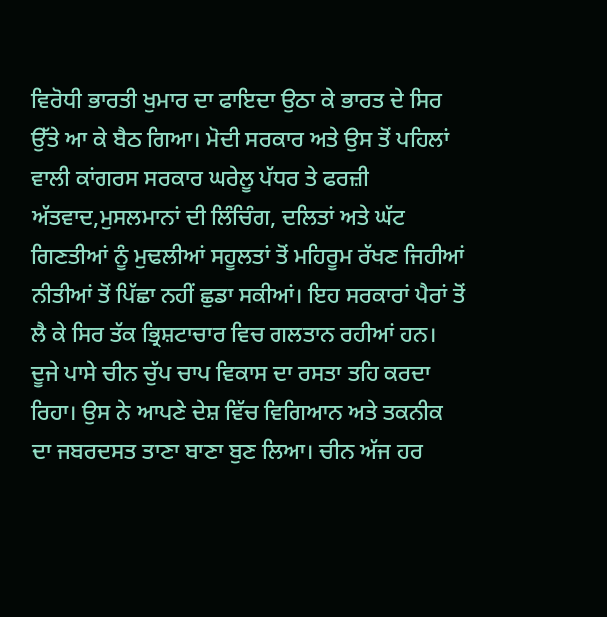ਵਿਰੋਧੀ ਭਾਰਤੀ ਖੁਮਾਰ ਦਾ ਫਾਇਦਾ ਉਠਾ ਕੇ ਭਾਰਤ ਦੇ ਸਿਰ ਉੱਤੇ ਆ ਕੇ ਬੈਠ ਗਿਆ। ਮੋਦੀ ਸਰਕਾਰ ਅਤੇ ਉਸ ਤੋਂ ਪਹਿਲਾਂ ਵਾਲੀ ਕਾਂਗਰਸ ਸਰਕਾਰ ਘਰੇਲੂ ਪੱਧਰ ਤੇ ਫਰਜ਼ੀ ਅੱਤਵਾਦ,ਮੁਸਲਮਾਨਾਂ ਦੀ ਲਿੰਚਿੰਗ, ਦਲਿਤਾਂ ਅਤੇ ਘੱਟ ਗਿਣਤੀਆਂ ਨੂੰ ਮੁਢਲੀਆਂ ਸਹੂਲਤਾਂ ਤੋਂ ਮਹਿਰੂਮ ਰੱਖਣ ਜਿਹੀਆਂ ਨੀਤੀਆਂ ਤੋਂ ਪਿੱਛਾ ਨਹੀਂ ਛੁਡਾ ਸਕੀਆਂ। ਇਹ ਸਰਕਾਰਾਂ ਪੈਰਾਂ ਤੋਂ ਲੈ ਕੇ ਸਿਰ ਤੱਕ ਭ੍ਰਿਸ਼ਟਾਚਾਰ ਵਿਚ ਗਲਤਾਨ ਰਹੀਆਂ ਹਨ। ਦੂਜੇ ਪਾਸੇ ਚੀਨ ਚੁੱਪ ਚਾਪ ਵਿਕਾਸ ਦਾ ਰਸਤਾ ਤਹਿ ਕਰਦਾ ਰਿਹਾ। ਉਸ ਨੇ ਆਪਣੇ ਦੇਸ਼ ਵਿੱਚ ਵਿਗਿਆਨ ਅਤੇ ਤਕਨੀਕ ਦਾ ਜਬਰਦਸਤ ਤਾਣਾ ਬਾਣਾ ਬੁਣ ਲਿਆ। ਚੀਨ ਅੱਜ ਹਰ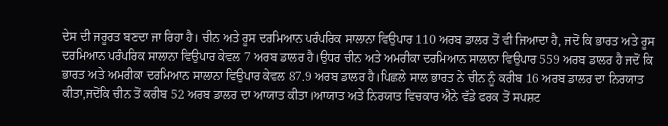ਦੇਸ ਦੀ ਜਰੂਰਤ ਬਣਦਾ ਜਾ ਰਿਹਾ ਹੈ। ਚੀਨ ਅਤੇ ਰੂਸ ਦਰਮਿਆਨ ਪਰੰਪਰਿਕ ਸਾਲਾਨਾ ਵਿਉਪਾਰ 110 ਅਰਬ ਡਾਲਰ ਤੋਂ ਵੀ ਜਿਆਦਾ ਹੈ, ਜਦੋਂ ਕਿ ਭਾਰਤ ਅਤੇ ਰੂਸ ਦਰਮਿਆਨ ਪਰੰਪਰਿਕ ਸਾਲਾਨਾ ਵਿਉਪਾਰ ਕੇਵਲ 7 ਅਰਬ ਡਾਲਰ ਹੈ।ਉਧਰ ਚੀਨ ਅਤੇ ਅਮਰੀਕਾ ਦਰਮਿਆਨ ਸਾਲਾਨਾ ਵਿਉਪਾਰ 559 ਅਰਬ ਡਾਲਰ ਹੈ ਜਦੋਂ ਕਿ ਭਾਰਤ ਅਤੇ ਅਮਰੀਕਾ ਦਰਮਿਆਨ ਸਾਲਾਨਾ ਵਿਉਪਾਰ ਕੇਵਲ 87.9 ਅਰਬ ਡਾਲਰ ਹੈ।ਪਿਛਲੇ ਸਾਲ ਭਾਰਤ ਨੇ ਚੀਨ ਨੂੰ ਕਰੀਬ 16 ਅਰਬ ਡਾਲਰ ਦਾ ਨਿਰਯਾਤ ਕੀਤਾ,ਜਦੋਂਕਿ ਚੀਨ ਤੋਂ ਕਰੀਬ 52 ਅਰਬ ਡਾਲਰ ਦਾ ਆਯਾਤ ਕੀਤਾ।ਆਯਾਤ ਅਤੇ ਨਿਰਯਾਤ ਵਿਚਕਾਰ ਐਨੇ ਵੱਡੇ ਫਰਕ ਤੋਂ ਸਪਸ਼ਟ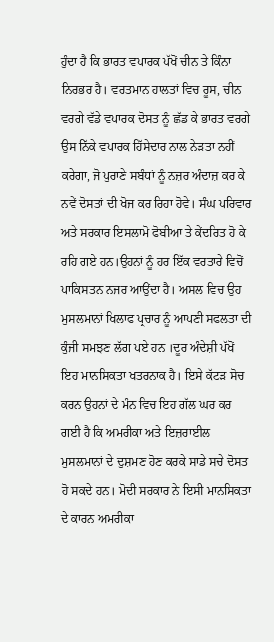ਹੁੰਦਾ ਹੈ ਕਿ ਭਾਰਤ ਵਪਾਰਕ ਪੱਖੋਂ ਚੀਨ ਤੇ ਕਿੰਨਾ ਨਿਰਭਰ ਹੈ। ਵਰਤਮਾਨ ਹਾਲਤਾਂ ਵਿਚ ਰੂਸ, ਚੀਨ ਵਰਗੇ ਵੱਡੇ ਵਪਾਰਕ ਦੋਸਤ ਨੂੰ ਛੱਡ ਕੇ ਭਾਰਤ ਵਰਗੇ ਉਸ ਨਿੱਕੇ ਵਪਾਰਕ ਹਿੱਸੇਦਾਰ ਨਾਲ ਨੇੜਤਾ ਨਹੀਂ ਕਰੇਗਾ, ਜੋ ਪੁਰਾਣੇ ਸਬੰਧਾਂ ਨੂੰ ਨਜ਼ਰ ਅੰਦਾਜ਼ ਕਰ ਕੇ ਨਵੇਂ ਦੋਸਤਾਂ ਦੀ ਖੋਜ ਕਰ ਰਿਹਾ ਹੋਵੇ। ਸੰਘ ਪਰਿਵਾਰ ਅਤੇ ਸਰਕਾਰ ਇਸਲਾਮੋ ਫੋਬੀਆ ਤੇ ਕੇਂਦਰਿਤ ਹੋ ਕੇ ਰਹਿ ਗਏ ਹਨ।ਉਹਨਾਂ ਨੂੰ ਹਰ ਇੱਕ ਵਰਤਾਰੇ ਵਿਚੋਂ ਪਾਕਿਸਤਨ ਨਜਰ ਆਉਂਦਾ ਹੈ। ਅਸਲ ਵਿਚ ਉਹ ਮੁਸਲਮਾਨਾਂ ਖਿਲਾਫ ਪ੍ਰਚਾਰ ਨੂੰ ਆਪਣੀ ਸਫਲਤਾ ਦੀ ਕੁੰਜੀ ਸਮਝਣ ਲੱਗ ਪਏ ਹਨ ।ਦੂਰ ਅੰਦੇਸ਼ੀ ਪੱਖੋਂ ਇਹ ਮਾਨਸਿਕਤਾ ਖਤਰਨਾਕ ਹੈ। ਇਸੇ ਕੱਟੜ ਸੋਚ ਕਰਨ ਉਹਨਾਂ ਦੇ ਮੰਨ ਵਿਚ ਇਹ ਗੱਲ ਘਰ ਕਰ ਗਈ ਹੈ ਕਿ ਅਮਰੀਕਾ ਅਤੇ ਇਜ਼ਰਾਈਲ ਮੁਸਲਮਾਨਾਂ ਦੇ ਦੁਸ਼ਮਣ ਹੋਣ ਕਰਕੇ ਸਾਡੇ ਸਚੇ ਦੋਸਤ ਹੋ ਸਕਦੇ ਹਨ। ਮੋਦੀ ਸਰਕਾਰ ਨੇ ਇਸੀ ਮਾਨਸਿਕਤਾ ਦੇ ਕਾਰਨ ਅਮਰੀਕਾ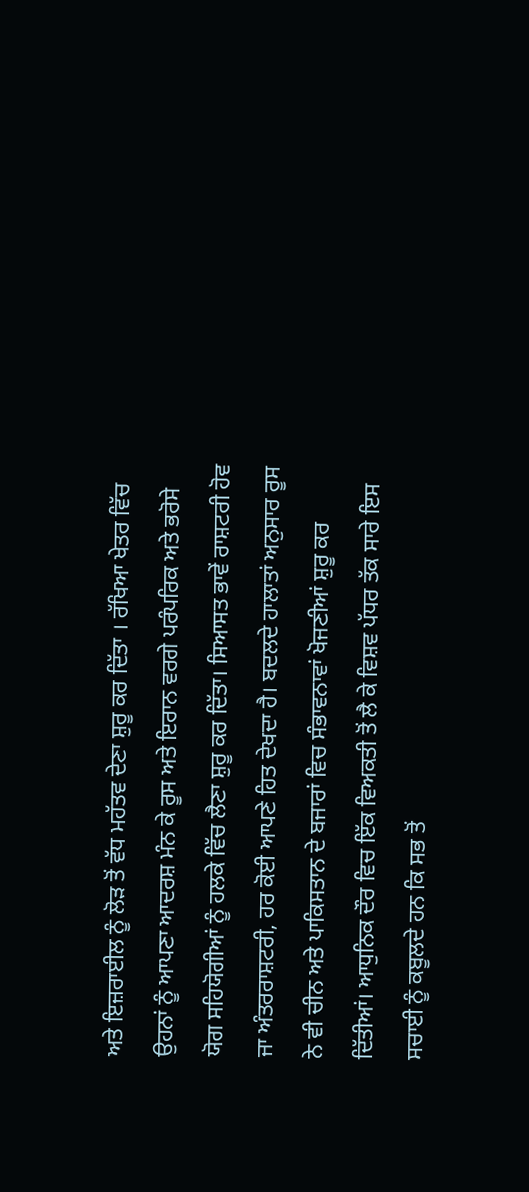ਅਤੇ ਇਜ਼ਰਾਈਲ ਨੂੰ ਲੋੜ ਤੋਂ ਵੱਧ ਮਹੱਤਵ ਦੇਣਾ ਸ਼ੁਰੂ ਕਰ ਦਿੱਤਾ । ਰੱਖਿਆ ਖੇਤਰ ਵਿੱਚ ਉਹਨਾਂ ਨੂੰ ਆਪਣਾ ਆਦਰਸ਼ ਮੰਨ ਕੇ ਰੂਸ ਅਤੇ ਇਰਾਨ ਵਰਗੇ ਪਰੰਪਰਿਕ ਅਤੇ ਭਰੋਸੇ ਯੋਗ ਸਹਿਯੋਗੀਆਂ ਨੂੰ ਹਲਕੇ ਵਿੱਚ ਲੈਣਾ ਸ਼ੁਰੂ ਕਰ ਦਿੱਤਾ। ਸਿਆਸਤ ਭਾਵੇਂ ਰਾਸ਼ਟਰੀ ਹੋਵ ਜਾ ਅੰਤਰਰਾਸ਼ਟਰੀ, ਹਰ ਕੋਈ ਆਪਣੇ ਹਿਤ ਦੇਖਦਾ ਹੈ। ਬਦਲਦੇ ਹਾਲਾਤਾਂ ਅਨੁਸਾਰ ਰੂਸ ਨੇ ਵੀ ਚੀਨ ਅਤੇ ਪਾਕਿਸਤਾਨ ਦੇ ਬਜਾਰਾਂ ਵਿਚ ਸੰਭਾਵਨਾਵਾਂ ਖੋਜਣੀਆਂ ਸ਼ੁਰੂ ਕਰ ਦਿੱਤੀਆਂ। ਆਧੁਨਿਕ ਦੌਰ ਵਿਚ ਇੱਕ ਵਿਅਕਤੀ ਤੋਂ ਲੈ ਕੇ ਵਿਸ਼ਵ ਪੱਧਰ ਤੱਕ ਸਾਰੇ ਇਸ ਸਚਾਈ ਨੂੰ ਕਬੂਲਦੇ ਹਨ ਕਿ ਸਭ ਤੋਂ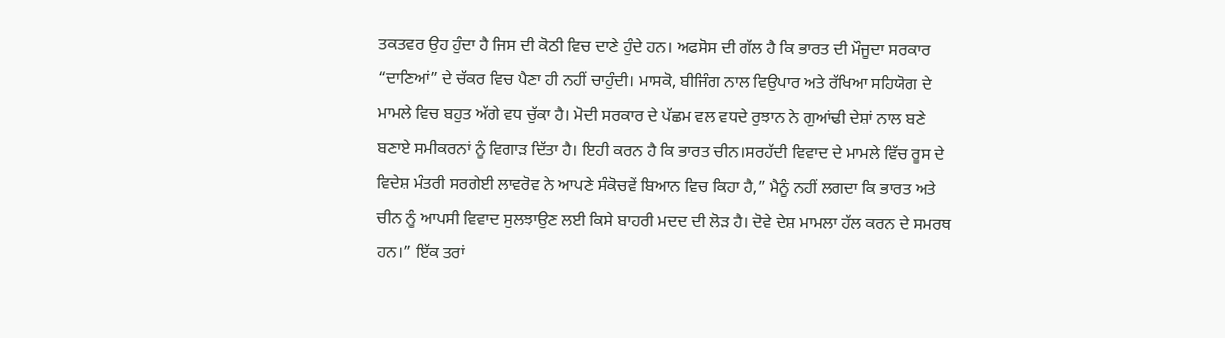ਤਕਤਵਰ ਉਹ ਹੁੰਦਾ ਹੈ ਜਿਸ ਦੀ ਕੋਠੀ ਵਿਚ ਦਾਣੇ ਹੁੰਦੇ ਹਨ। ਅਫਸੋਸ ਦੀ ਗੱਲ ਹੈ ਕਿ ਭਾਰਤ ਦੀ ਮੌਜੂਦਾ ਸਰਕਾਰ “ਦਾਣਿਆਂ” ਦੇ ਚੱਕਰ ਵਿਚ ਪੈਣਾ ਹੀ ਨਹੀਂ ਚਾਹੁੰਦੀ। ਮਾਸਕੋ, ਬੀਜਿੰਗ ਨਾਲ ਵਿਉਪਾਰ ਅਤੇ ਰੱਖਿਆ ਸਹਿਯੋਗ ਦੇ ਮਾਮਲੇ ਵਿਚ ਬਹੁਤ ਅੱਗੇ ਵਧ ਚੁੱਕਾ ਹੈ। ਮੋਦੀ ਸਰਕਾਰ ਦੇ ਪੱਛਮ ਵਲ ਵਧਦੇ ਰੁਝਾਨ ਨੇ ਗੁਆਂਢੀ ਦੇਸ਼ਾਂ ਨਾਲ ਬਣੇ ਬਣਾਏ ਸਮੀਕਰਨਾਂ ਨੂੰ ਵਿਗਾੜ ਦਿੱਤਾ ਹੈ। ਇਹੀ ਕਰਨ ਹੈ ਕਿ ਭਾਰਤ ਚੀਨ।ਸਰਹੱਦੀ ਵਿਵਾਦ ਦੇ ਮਾਮਲੇ ਵਿੱਚ ਰੂਸ ਦੇ ਵਿਦੇਸ਼ ਮੰਤਰੀ ਸਰਗੇਈ ਲਾਵਰੋਵ ਨੇ ਆਪਣੇ ਸੰਕੋਚਵੇਂ ਬਿਆਨ ਵਿਚ ਕਿਹਾ ਹੈ,” ਮੈਨੂੰ ਨਹੀਂ ਲਗਦਾ ਕਿ ਭਾਰਤ ਅਤੇ ਚੀਨ ਨੂੰ ਆਪਸੀ ਵਿਵਾਦ ਸੁਲਝਾਉਣ ਲਈ ਕਿਸੇ ਬਾਹਰੀ ਮਦਦ ਦੀ ਲੋੜ ਹੈ। ਦੋਵੇ ਦੇਸ਼ ਮਾਮਲਾ ਹੱਲ ਕਰਨ ਦੇ ਸਮਰਥ ਹਨ।” ਇੱਕ ਤਰਾਂ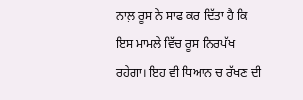ਨਾਲ਼ ਰੂਸ ਨੇ ਸਾਫ ਕਰ ਦਿੱਤਾ ਹੈ ਕਿ ਇਸ ਮਾਮਲੇ ਵਿੱਚ ਰੂਸ ਨਿਰਪੱਖ ਰਹੇਗਾ। ਇਹ ਵੀ ਧਿਆਨ ਚ ਰੱਖਣ ਦੀ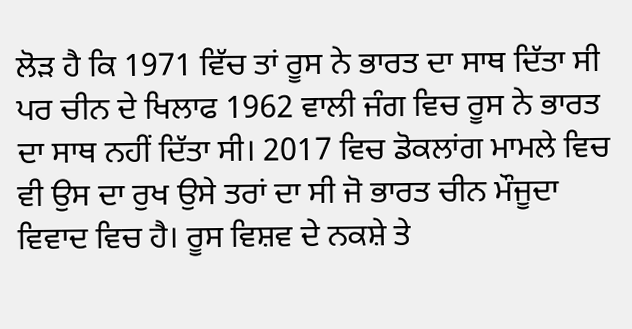ਲੋੜ ਹੈ ਕਿ 1971 ਵਿੱਚ ਤਾਂ ਰੂਸ ਨੇ ਭਾਰਤ ਦਾ ਸਾਥ ਦਿੱਤਾ ਸੀ ਪਰ ਚੀਨ ਦੇ ਖਿਲਾਫ 1962 ਵਾਲੀ ਜੰਗ ਵਿਚ ਰੂਸ ਨੇ ਭਾਰਤ ਦਾ ਸਾਥ ਨਹੀਂ ਦਿੱਤਾ ਸੀ। 2017 ਵਿਚ ਡੋਕਲਾਂਗ ਮਾਮਲੇ ਵਿਚ ਵੀ ਉਸ ਦਾ ਰੁਖ ਉਸੇ ਤਰਾਂ ਦਾ ਸੀ ਜੋ ਭਾਰਤ ਚੀਨ ਮੌਜੂਦਾ ਵਿਵਾਦ ਵਿਚ ਹੈ। ਰੂਸ ਵਿਸ਼ਵ ਦੇ ਨਕਸ਼ੇ ਤੇ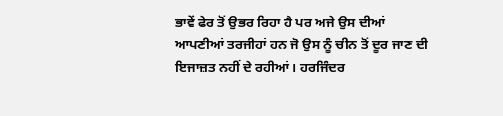ਭਾਵੇਂ ਫੇਰ ਤੋਂ ਉਭਰ ਰਿਹਾ ਹੈ ਪਰ ਅਜੇ ਉਸ ਦੀਆਂ ਆਪਣੀਆਂ ਤਰਜੀਹਾਂ ਹਨ ਜੋ ਉਸ ਨੂੰ ਚੀਨ ਤੋਂ ਦੂਰ ਜਾਣ ਦੀ ਇਜਾਜ਼ਤ ਨਹੀਂ ਦੇ ਰਹੀਆਂ। ਹਰਜਿੰਦਰ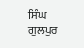ਸਿੰਘ ਗੁਲਪੁਰ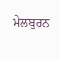ਮੇਲਬੁਰਨ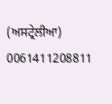(ਅਸਟ੍ਰੇਲੀਆ)
0061411208811